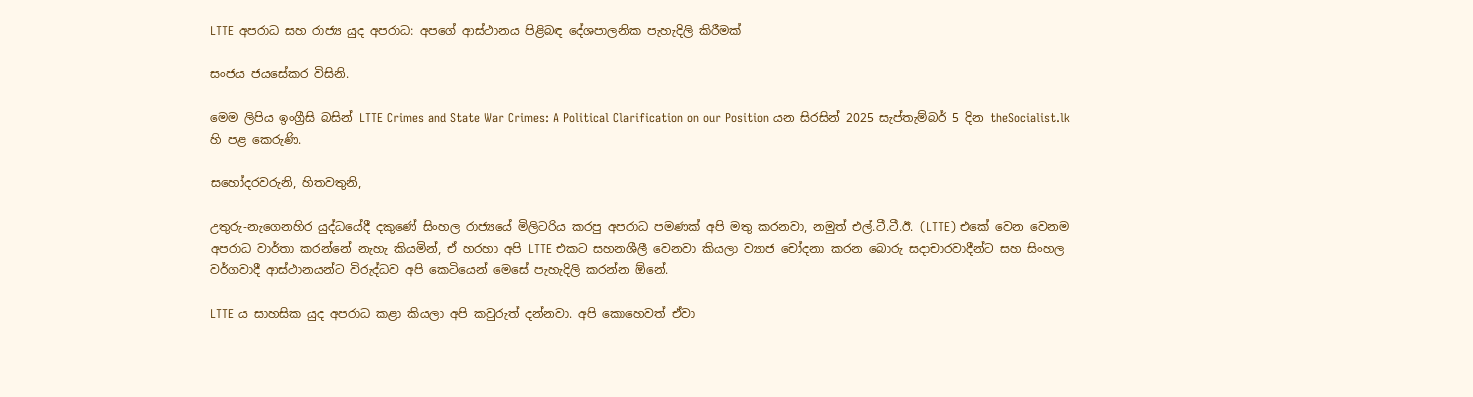LTTE අපරාධ සහ රාජ්‍ය යුද අපරාධ: අපගේ ආස්ථානය පිළිබඳ දේශපාලනික පැහැදිලි කිරීමක්

සංජය ජයසේකර විසිනි.

මෙම ලිපිය ඉංග්‍රීසි බසින් LTTE Crimes and State War Crimes: A Political Clarification on our Position යන සිරසින් 2025 සැප්තැම්බර් 5 දින theSocialist.lk හි පළ කෙරුණි.

සහෝදරවරුනි, හිතවතුනි,

උතුරු-නැගෙනහිර යුද්ධයේදී දකුණේ සිංහල රාජ්‍යයේ මිලිටරිය කරපු අපරාධ පමණක් අපි මතු කරනවා, නමුත් එල්.ටී.ටී.ඊ. (LTTE) එකේ වෙන වෙනම අපරාධ වාර්තා කරන්නේ නැහැ කියමින්, ඒ හරහා අපි LTTE එකට සහනශීලී වෙනවා කියලා ව්‍යාජ චෝදනා කරන බොරු සදාචාරවාදීන්ට සහ සිංහල වර්ගවාදී ආස්ථානයන්ට විරුද්ධව අපි කෙටියෙන් මෙසේ පැහැදිලි කරන්න ඕනේ.

LTTE ය සාහසික යුද අපරාධ කළා කියලා අපි කවුරුත් දන්නවා. අපි කොහෙවත් ඒවා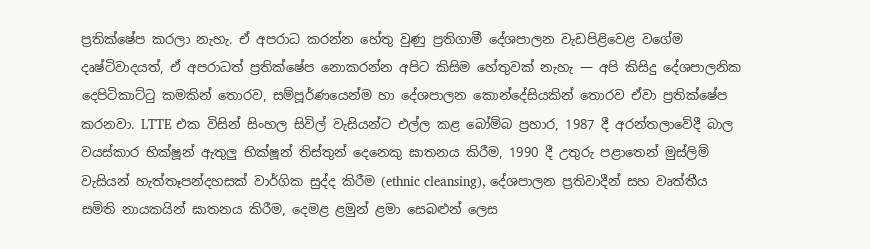ප්‍රතික්ෂේප කරලා නැහැ. ඒ අපරාධ කරන්න හේතු වුණු ප්‍රතිගාමී දේශපාලන වැඩපිළිවෙළ වගේම දෘෂ්ටිවාදයත්, ඒ අපරාධත් ප්‍රතික්ෂේප නොකරන්න අපිට කිසිම හේතුවක් නැහැ — අපි කිසිදු දේශපාලනික දෙපිටිකාට්ටු කමකින් තොරව, සම්පූර්ණයෙන්ම හා දේශපාලන කොන්දේසියකින් තොරව ඒවා ප්‍රතික්ෂේප කරනවා. LTTE එක විසින් සිංහල සිවිල් වැසියන්ට එල්ල කළ බෝම්බ ප්‍රහාර, 1987 දී අරන්තලාවේදී බාල වයස්කාර භික්ෂූන් ඇතුලු භික්ෂූන් තිස්තුන් දෙනෙකු ඝාතනය කිරීම, 1990 දී උතුරු පළාතෙන් මුස්ලිම් වැසියන් හැත්තෑපන්දහසක් වාර්ගික සුද්ද කිරීම (ethnic cleansing), දේශපාලන ප්‍රතිවාදීන් සහ වෘත්තීය සමිති නායකයින් ඝාතනය කිරීම, දෙමළ ළමුන් ළමා සෙබළුන් ලෙස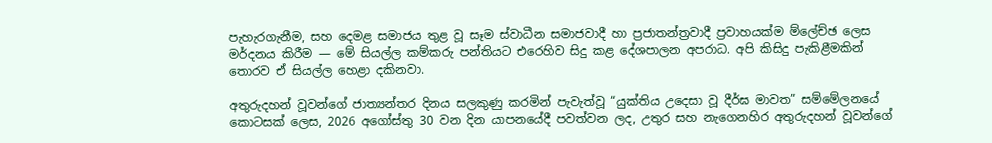පැහැරගැනීම, සහ දෙමළ සමාජය තුළ වූ සෑම ස්වාධීන සමාජවාදී හා ප්‍රජාතන්ත්‍රවාදී ප්‍රවාහයක්ම ම්ලේච්ඡ ලෙස මර්දනය කිරීම — මේ සියල්ල කම්කරු පන්තියට එරෙහිව සිදු කළ දේශපාලන අපරාධ. අපි කිසිදු පැකිළීමකින් තොරව ඒ සියල්ල හෙළා දකිනවා.

අතුරුදහන් වූවන්ගේ ජාත්‍යන්තර දිනය සලකුණු කරමින් පැවැත්වූ “යුක්තිය උදෙසා වූ දීර්ඝ මාවත” සම්මේලනයේ කොටසක් ලෙස, 2026 අගෝස්තු 30 වන දින යාපනයේදී පවත්වන ලද, උතුර සහ නැගෙනහිර අතුරුදහන් වූවන්ගේ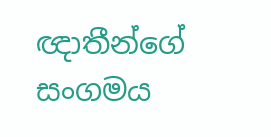ඥාතීන්ගේ සංගමය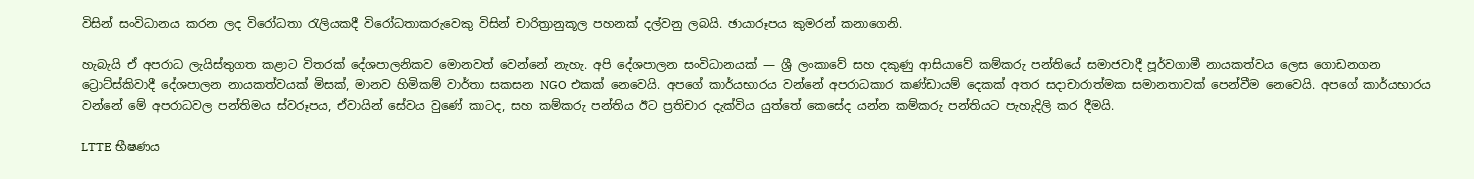විසින් සංවිධානය කරන ලද විරෝධතා රැලියකදී විරෝධතාකරුවෙකු විසින් චාරිත්‍රානුකූල පහනක් දල්වනු ලබයි. ඡායාරූපය කුමරන් කනාගෙනි.

හැබැයි ඒ අපරාධ ලැයිස්තුගත කළාට විතරක් දේශපාලනිකව මොනවත් වෙන්නේ නැහැ. අපි දේශපාලන සංවිධානයක් — ශ්‍රී ලංකාවේ සහ දකුණු ආසියාවේ කම්කරු පන්තියේ සමාජවාදී පූර්වගාමී නායකත්වය ලෙස ගොඩනගන ට්‍රොට්ස්කිවාදී දේශපාලන නායකත්වයක් මිසක්, මානව හිමිකම් වාර්තා සකසන NGO එකක් නෙවෙයි. අපගේ කාර්යභාරය වන්නේ අපරාධකාර කණ්ඩායම් දෙකක් අතර සදාචාරාත්මක සමානතාවක් පෙන්වීම නෙවෙයි. අපගේ කාර්යභාරය වන්නේ මේ අපරාධවල පන්තිමය ස්වරූපය, ඒවායින් සේවය වුණේ කාටද, සහ කම්කරු පන්තිය ඊට ප්‍රතිචාර දැක්විය යුත්තේ කෙසේද යන්න කම්කරු පන්තියට පැහැදිලි කර දීමයි.

LTTE භීෂණය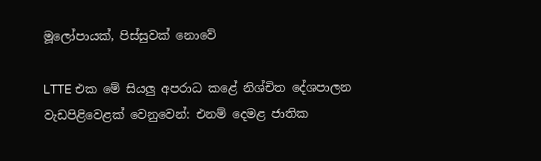මූලෝපායක්, පිස්සුවක් නොවේ

LTTE එක මේ සියලු අපරාධ කළේ නිශ්චිත දේශපාලන වැඩපිළිවෙළක් වෙනුවෙන්: එනම් දෙමළ ජාතික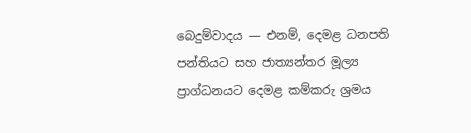බෙදුම්වාදය — එනම්, දෙමළ ධනපති පන්තියට සහ ජාත්‍යන්තර මූල්‍ය ප්‍රාග්ධනයට දෙමළ කම්කරු ශ්‍රමය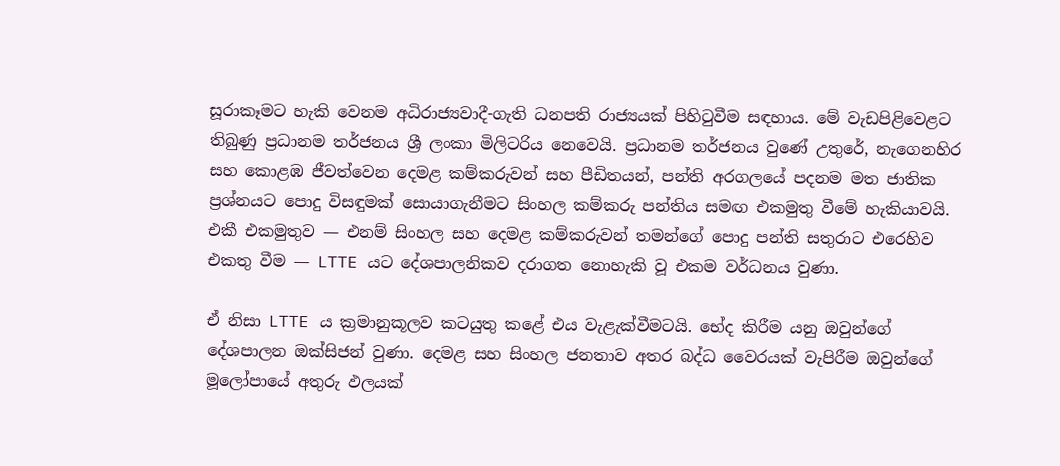සූරාකෑමට හැකි වෙනම අධිරාජ්‍යවාදී-ගැති ධනපති රාජ්‍යයක් පිහිටුවීම සඳහාය. මේ වැඩපිළිවෙළට තිබුණු ප්‍රධානම තර්ජනය ශ්‍රී ලංකා මිලිටරිය නෙවෙයි. ප්‍රධානම තර්ජනය වුණේ උතුරේ, නැගෙනහිර සහ කොළඹ ජීවත්වෙන දෙමළ කම්කරුවන් සහ පීඩිතයන්, පන්ති අරගලයේ පදනම මත ජාතික ප්‍රශ්නයට පොදු විසඳුමක් සොයාගැනීමට සිංහල කම්කරු පන්තිය සමඟ එකමුතු වීමේ හැකියාවයි. එකී එකමුතුව — එනම් සිංහල සහ දෙමළ කම්කරුවන් තමන්ගේ පොදු පන්ති සතුරාට එරෙහිව එකතු වීම — LTTE යට දේශපාලනිකව දරාගත නොහැකි වූ එකම වර්ධනය වුණා.

ඒ නිසා LTTE ය ක්‍රමානුකූලව කටයුතු කළේ එය වැළැක්වීමටයි. භේද කිරීම යනු ඔවුන්ගේ දේශපාලන ඔක්සිජන් වුණා. දෙමළ සහ සිංහල ජනතාව අතර බද්ධ වෛරයක් වැපිරීම ඔවුන්ගේ මූලෝපායේ අතුරු ඵලයක්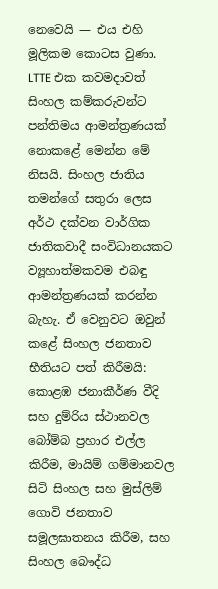නෙවෙයි — එය එහි මූලිකම කොටස වුණා. LTTE එක කවමදාවත් සිංහල කම්කරුවන්ට පන්තිමය ආමන්ත්‍රණයක් නොකළේ මෙන්න මේ නිසයි. සිංහල ජාතිය තමන්ගේ සතුරා ලෙස අර්ථ දක්වන වාර්ගික ජාතිකවාදී සංවිධානයකට ව්‍යූහාත්මකවම එබඳු ආමන්ත්‍රණයක් කරන්න බැහැ. ඒ වෙනුවට ඔවුන් කළේ සිංහල ජනතාව භීතියට පත් කිරීමයි: කොළඹ ජනාකීර්ණ වීදි සහ දුම්රිය ස්ථානවල බෝම්බ ප්‍රහාර එල්ල කිරීම, මායිම් ගම්මානවල සිටි සිංහල සහ මුස්ලිම් ගොවි ජනතාව සමූලඝාතනය කිරීම, සහ සිංහල බෞද්ධ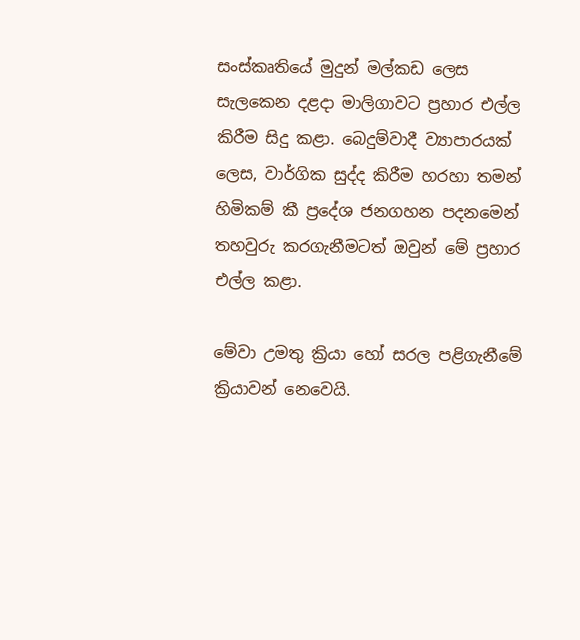සංස්කෘතියේ මුදුන් මල්කඩ ලෙස සැලකෙන දළදා මාලිගාවට ප්‍රහාර එල්ල කිරීම සිදු කළා. බෙදුම්වාදී ව්‍යාපාරයක් ලෙස, වාර්ගික සුද්ද කිරීම හරහා තමන් හිමිකම් කී ප්‍රදේශ ජනගහන පදනමෙන් තහවුරු කරගැනීමටත් ඔවුන් මේ ප්‍රහාර එල්ල කළා.

මේවා උමතු ක්‍රියා හෝ සරල පළිගැනීමේ ක්‍රියාවන් නෙවෙයි.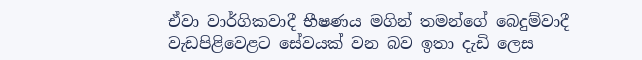ඒවා වාර්ගිකවාදී භීෂණය මගින් තමන්ගේ බෙදුම්වාදී වැඩපිළිවෙළට සේවයක් වන බව ඉතා දැඩි ලෙස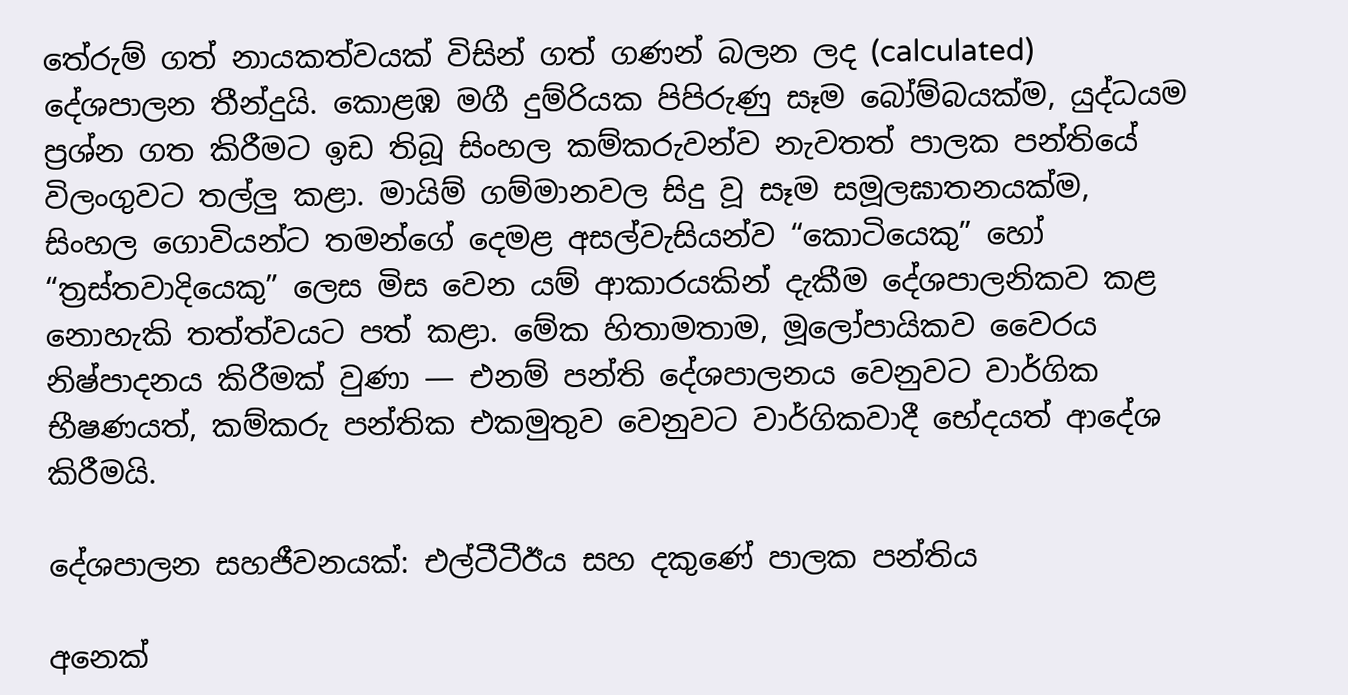තේරුම් ගත් නායකත්වයක් විසින් ගත් ගණන් බලන ලද (calculated) දේශපාලන තීන්දුයි. කොළඹ මගී දුම්රියක පිපිරුණු සෑම බෝම්බයක්ම, යුද්ධයම ප්‍රශ්න ගත කිරීමට ඉඩ තිබූ සිංහල කම්කරුවන්ව නැවතත් පාලක පන්තියේ විලංගුවට තල්ලු කළා. මායිම් ගම්මානවල සිදු වූ සෑම සමූලඝාතනයක්ම, සිංහල ගොවියන්ට තමන්ගේ දෙමළ අසල්වැසියන්ව “කොටියෙකු” හෝ “ත්‍රස්තවාදියෙකු” ලෙස මිස වෙන යම් ආකාරයකින් දැකීම දේශපාලනිකව කළ නොහැකි තත්ත්වයට පත් කළා. මේක හිතාමතාම, මූලෝපායිකව වෛරය නිෂ්පාදනය කිරීමක් වුණා — එනම් පන්ති දේශපාලනය වෙනුවට වාර්ගික භීෂණයත්, කම්කරු පන්තික එකමුතුව වෙනුවට වාර්ගිකවාදී භේදයත් ආදේශ කිරීමයි.

දේශපාලන සහජීවනයක්: එල්ටීටීඊය සහ දකුණේ පාලක පන්තිය

අනෙක්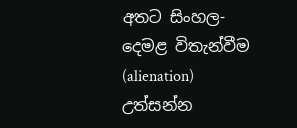අතට සිංහල-දෙමළ විතැන්වීම (alienation) උත්සන්න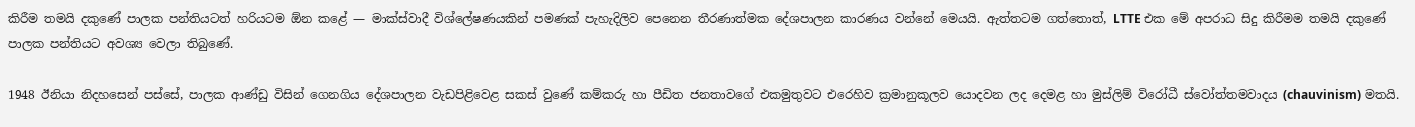කිරීම තමයි දකුණේ පාලක පන්තියටත් හරියටම ඕන කළේ — මාක්ස්වාදී විශ්ලේෂණයකින් පමණක් පැහැදිලිව පෙනෙන තීරණාත්මක දේශපාලන කාරණය වන්නේ මෙයයි. ඇත්තටම ගත්තොත්, LTTE එක මේ අපරාධ සිදු කිරීමම තමයි දකුණේ පාලක පන්තියට අවශ්‍ය වෙලා තිබුණේ.

1948 ඊනියා නිදහසෙන් පස්සේ, පාලක ආණ්ඩු විසින් ගෙනගිය දේශපාලන වැඩපිළිවෙළ සකස් වුණේ කම්කරු හා පීඩිත ජනතාවගේ එකමුතුවට එරෙහිව ක්‍රමානුකූලව යොදවන ලද දෙමළ හා මුස්ලිම් විරෝධී ස්වෝත්තමවාදය (chauvinism) මතයි.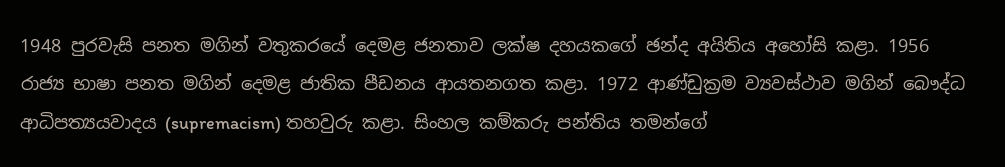1948 පුරවැසි පනත මගින් වතුකරයේ දෙමළ ජනතාව ලක්ෂ දහයකගේ ඡන්ද අයිතිය අහෝසි කළා. 1956 රාජ්‍ය භාෂා පනත මගින් දෙමළ ජාතික පීඩනය ආයතනගත කළා. 1972 ආණ්ඩුක්‍රම ව්‍යවස්ථාව මගින් බෞද්ධ ආධිපත්‍යයවාදය (supremacism) තහවුරු කළා. සිංහල කම්කරු පන්තිය තමන්ගේ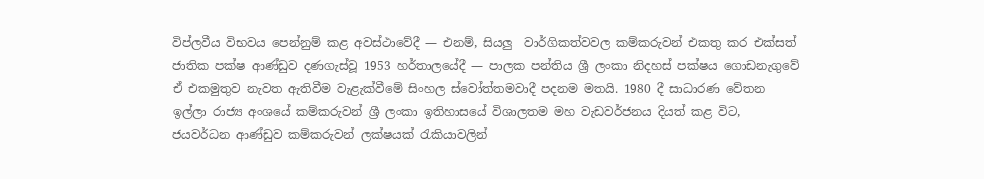විප්ලවීය විභවය පෙන්නුම් කළ අවස්ථාවේදී — එනම්, සියලු  වාර්ගිකත්වවල කම්කරුවන් එකතු කර එක්සත් ජාතික පක්ෂ ආණ්ඩුව දණගැස්වූ 1953 හර්තාලයේදී — පාලක පන්තිය ශ්‍රී ලංකා නිදහස් පක්ෂය ගොඩනැගුවේ ඒ එකමුතුව නැවත ඇතිවීම වැළැක්වීමේ සිංහල ස්වෝත්තමවාදී පදනම මතයි. 1980 දී සාධාරණ වේතන ඉල්ලා රාජ්‍ය අංශයේ කම්කරුවන් ශ්‍රී ලංකා ඉතිහාසයේ විශාලතම මහ වැඩවර්ජනය දියත් කළ විට, ජයවර්ධන ආණ්ඩුව කම්කරුවන් ලක්ෂයක් රැකියාවලින්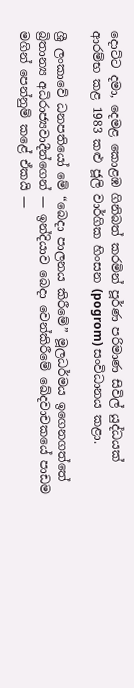දොට්ට දමා, දෙමළ කොළඹ ගිනිබත් කරමින් පූර්ණ පරිමාණ සිවිල් යුද්ධයක් ආරම්භ කළ 1983 කළු ජූලි වාර්ගික හිංසන (pogrom) සංවිධානය කළා.

ශ්‍රී ලංකාවේ ධනපතියෝ මේ “බෙදා පාලනය කිරීමේ” මූලධර්මය ඉගෙනගත්තේ බ්‍රිතාන්‍ය අධිරාජ්‍යවාදීන්ගෙන් — ඉන්දියාව බෙදා වෙන්කිරීමේ ඛේදවාචකයේ පාඩම මගින් පෙන්නුම් කළේ ඒකයි —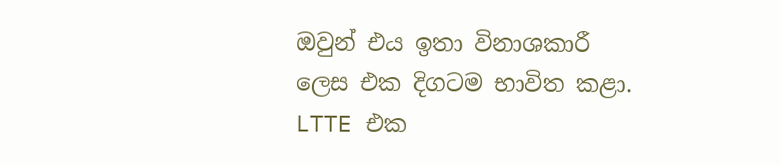ඔවුන් එය ඉතා විනාශකාරී ලෙස එක දිගටම භාවිත කළා. LTTE එක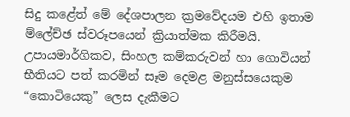සිදු කළේත් මේ දේශපාලන ක්‍රමවේදයම එහි ඉතාම ම්ලේච්ඡ ස්වරූපයෙන් ක්‍රියාත්මක කිරීමයි. උපායමාර්ගිකව, සිංහල කම්කරුවන් හා ගොවියන් භීතියට පත් කරමින් සෑම දෙමළ මනුස්සයෙකුම “කොටියෙකු” ලෙස දැකීමට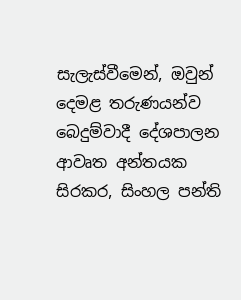සැලැස්වීමෙන්, ඔවුන් දෙමළ තරුණයන්ව බෙදුම්වාදී දේශපාලන ආවෘත අන්තයක  සිරකර, සිංහල පන්ති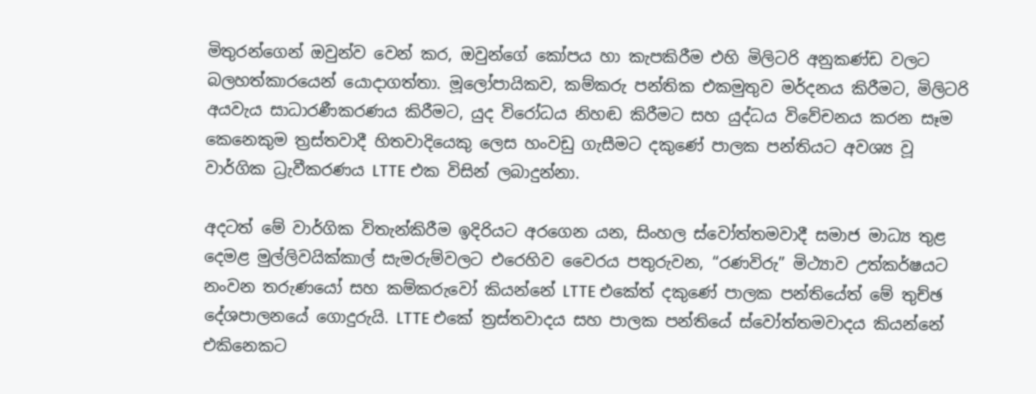මිතුරන්ගෙන් ඔවුන්ව වෙන් කර, ඔවුන්ගේ කෝපය හා කැපකිරීම එහි මිලිටරි අනුකණ්ඩ වලට බලහත්කාරයෙන් යොදාගත්තා. මූලෝපායිකව, කම්කරු පන්තික එකමුතුව මර්දනය කිරීමට, මිලිටරි අයවැය සාධාරණීකරණය කිරීමට, යුද විරෝධය නිහඬ කිරීමට සහ යුද්ධය විවේචනය කරන සෑම කෙනෙකුම ත්‍රස්තවාදී හිතවාදියෙකු ලෙස හංවඩු ගැසීමට දකුණේ පාලක පන්තියට අවශ්‍ය වූ වාර්ගික ධ්‍රැවීකරණය LTTE එක විසින් ලබාදුන්නා.

අදටත් මේ වාර්ගික විතැන්කිරීම ඉදිරියට අරගෙන යන, සිංහල ස්වෝත්තමවාදී සමාජ මාධ්‍ය තුළ දෙමළ මුල්ලිවයික්කාල් සැමරුම්වලට එරෙහිව වෛරය පතුරුවන, “රණවිරු” මිථ්‍යාව උත්කර්ෂයට නංවන තරුණයෝ සහ කම්කරුවෝ කියන්නේ LTTE එකේත් දකුණේ පාලක පන්තියේත් මේ තුච්ඡ දේශපාලනයේ ගොදුරුයි. LTTE එකේ ත්‍රස්තවාදය සහ පාලක පන්තියේ ස්වෝත්තමවාදය කියන්නේ එකිනෙකට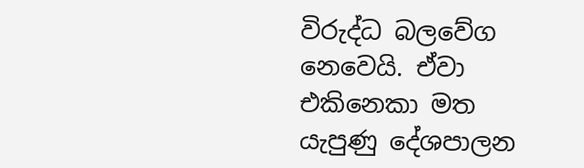විරුද්ධ බලවේග නෙවෙයි. ඒවා එකිනෙකා මත යැපුණු දේශපාලන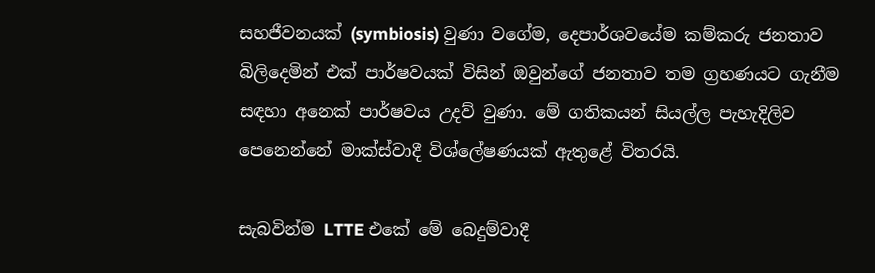සහජීවනයක් (symbiosis) වුණා වගේම, දෙපාර්ශවයේම කම්කරු ජනතාව බිලිදෙමින් එක් පාර්ෂවයක් විසින් ඔවුන්ගේ ජනතාව තම ග්‍රහණයට ගැනීම සඳහා අනෙක් පාර්ෂවය උදව් වුණා. මේ ගතිකයන් සියල්ල පැහැදිලිව පෙනෙන්නේ මාක්ස්වාදී විශ්ලේෂණයක් ඇතුළේ විතරයි.

සැබවින්ම LTTE එකේ මේ බෙදුම්වාදී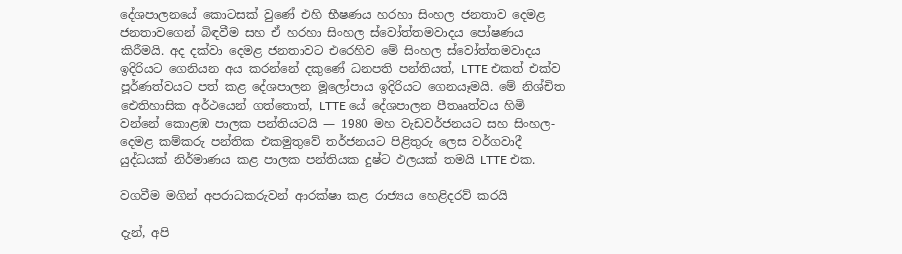දේශපාලනයේ කොටසක් වුණේ එහි භීෂණය හරහා සිංහල ජනතාව දෙමළ ජනතාවගෙන් බිඳවීම සහ ඒ හරහා සිංහල ස්වෝත්තමවාදය පෝෂණය කිරීමයි. අද දක්වා දෙමළ ජනතාවට එරෙහිව මේ සිංහල ස්වෝත්තමවාදය ඉදිරියට ගෙනියන අය කරන්නේ දකුණේ ධනපති පන්තියත්, LTTE එකත් එක්ව පූර්ණත්වයට පත් කළ දේශපාලන මූලෝපාය ඉදිරියට ගෙනයෑමයි. මේ නිශ්චිත ඓතිහාසික අර්ථයෙන් ගත්තොත්, LTTE යේ දේශපාලන පීතෲත්වය හිමි වන්නේ කොළඹ පාලක පන්තියටයි — 1980 මහ වැඩවර්ජනයට සහ සිංහල-දෙමළ කම්කරු පන්තික එකමුතුවේ තර්ජනයට පිළිතුරු ලෙස වර්ගවාදී යුද්ධයක් නිර්මාණය කළ පාලක පන්තියක දුෂ්ට ඵලයක් තමයි LTTE එක.

වගවීම මගින් අපරාධකරුවන් ආරක්ෂා කළ රාජ්‍යය හෙළිදරව් කරයි

දැන්, අපි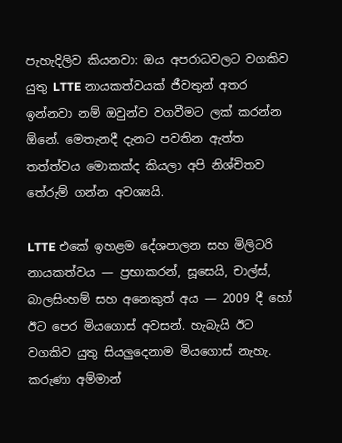පැහැදිලිව කියනවා: ඔය අපරාධවලට වගකිව යුතු LTTE නායකත්වයක් ජීවතුන් අතර ඉන්නවා නම් ඔවුන්ව වගවීමට ලක් කරන්න ඕනේ. මෙතැනදී දැනට පවතින ඇත්ත තත්ත්වය මොකක්ද කියලා අපි නිශ්චිතව තේරුම් ගන්න අවශ්‍යයි.

LTTE එකේ ඉහළම දේශපාලන සහ මිලිටරි නායකත්වය — ප්‍රභාකරන්, සූසෙයි, චාල්ස්, බාලසිංහම් සහ අනෙකුත් අය — 2009 දී හෝ ඊට පෙර මියගොස් අවසන්. හැබැයි ඊට වගකිව යුතු සියලුදෙනාම මියගොස් නැහැ. කරුණා අම්මාන්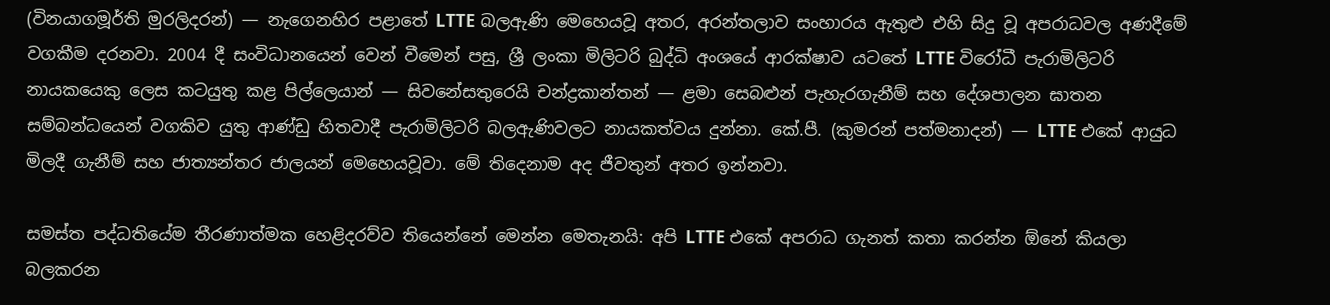(විනයාගමූර්ති මුරලිදරන්) — නැගෙනහිර පළාතේ LTTE බලඇණි මෙහෙයවූ අතර, අරන්තලාව සංහාරය ඇතුළු එහි සිදු වූ අපරාධවල අණදීමේ වගකීම දරනවා. 2004 දී සංවිධානයෙන් වෙන් වීමෙන් පසු, ශ්‍රී ලංකා මිලිටරි බුද්ධි අංශයේ ආරක්ෂාව යටතේ LTTE විරෝධී පැරාමිලිටරි නායකයෙකු ලෙස කටයුතු කළ පිල්ලෙයාන් — සිවනේසතුරෙයි චන්ද්‍රකාන්තන් — ළමා සෙබළුන් පැහැරගැනීම් සහ දේශපාලන ඝාතන සම්බන්ධයෙන් වගකිව යුතු ආණ්ඩු හිතවාදී පැරාමිලිටරි බලඇණිවලට නායකත්වය දුන්නා. කේ.පී. (කුමරන් පත්මනාදන්) — LTTE එකේ ආයුධ මිලදී ගැනීම් සහ ජාත්‍යන්තර ජාලයන් මෙහෙයවූවා. මේ තිදෙනාම අද ජීවතුන් අතර ඉන්නවා.

සමස්ත පද්ධතියේම තීරණාත්මක හෙළිදරව්ව තියෙන්නේ මෙන්න මෙතැනයි: අපි LTTE එකේ අපරාධ ගැනත් කතා කරන්න ඕනේ කියලා බලකරන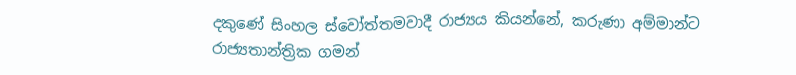දකුණේ සිංහල ස්වෝත්තමවාදී රාජ්‍යය කියන්නේ, කරුණා අම්මාන්ට රාජ්‍යතාන්ත්‍රික ගමන්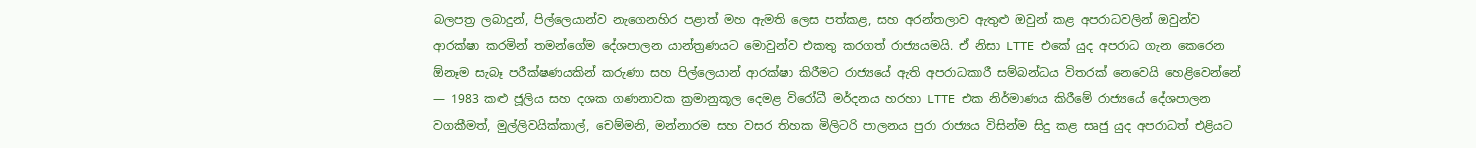බලපත්‍ර ලබාදුන්, පිල්ලෙයාන්ව නැගෙනහිර පළාත් මහ ඇමති ලෙස පත්කළ, සහ අරන්තලාව ඇතුළු ඔවුන් කළ අපරාධවලින් ඔවුන්ව ආරක්ෂා කරමින් තමන්ගේම දේශපාලන යාන්ත්‍රණයට මොවුන්ව එකතු කරගත් රාජ්‍යයමයි. ඒ නිසා LTTE එකේ යුද අපරාධ ගැන කෙරෙන ඕනෑම සැබෑ පරීක්ෂණයකින් කරුණා සහ පිල්ලෙයාන් ආරක්ෂා කිරීමට රාජ්‍යයේ ඇති අපරාධකාරී සම්බන්ධය විතරක් නෙවෙයි හෙළිවෙන්නේ — 1983 කළු ජූලිය සහ දශක ගණනාවක ක්‍රමානුකූල දෙමළ විරෝධී මර්දනය හරහා LTTE එක නිර්මාණය කිරීමේ රාජ්‍යයේ දේශපාලන වගකීමත්, මුල්ලිවයික්කාල්, චෙම්මනි, මන්නාරම සහ වසර තිහක මිලිටරි පාලනය පුරා රාජ්‍යය විසින්ම සිදු කළ සෘජු යුද අපරාධත් එළියට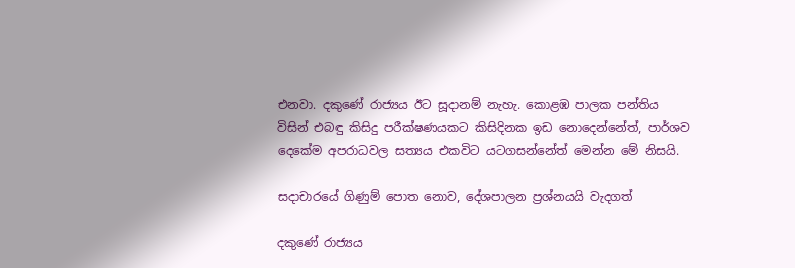එනවා. දකුණේ රාජ්‍යය ඊට සූදානම් නැහැ. කොළඹ පාලක පන්තිය විසින් එබඳු කිසිදු පරීක්ෂණයකට කිසිදිනක ඉඩ නොදෙන්නේත්, පාර්ශව දෙකේම අපරාධවල සත්‍යය එකවිට යටගසන්නේත් මෙන්න මේ නිසයි.

සදාචාරයේ ගිණුම් පොත නොව, දේශපාලන ප්‍රශ්නයයි වැදගත්

දකුණේ රාජ්‍යය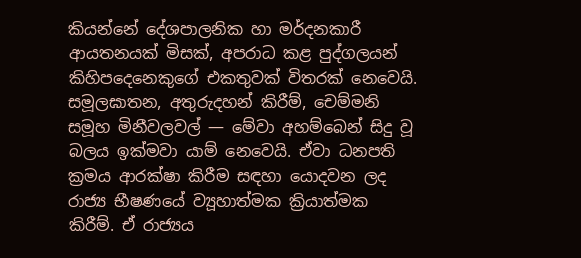කියන්නේ දේශපාලනික හා මර්දනකාරී ආයතනයක් මිසක්, අපරාධ කළ පුද්ගලයන් කිහිපදෙනෙකුගේ එකතුවක් විතරක් නෙවෙයි. සමූලඝාතන, අතුරුදහන් කිරීම්, චෙම්මනි සමූහ මිනීවලවල් — මේවා අහම්බෙන් සිදු වූ බලය ඉක්මවා යාම් නෙවෙයි. ඒවා ධනපති ක්‍රමය ආරක්ෂා කිරීම සඳහා යොදවන ලද රාජ්‍ය භීෂණයේ ව්‍යූහාත්මක ක්‍රියාත්මක කිරීම්. ඒ රාජ්‍යය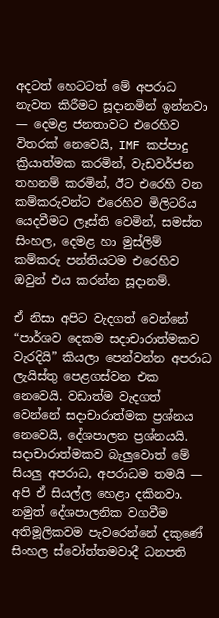අදටත් හෙටටත් මේ අපරාධ නැවත කිරීමට සූදානමින් ඉන්නවා — දෙමළ ජනතාවට එරෙහිව විතරක් නෙවෙයි, IMF කප්පාදු ක්‍රියාත්මක කරමින්, වැඩවර්ජන තහනම් කරමින්, ඊට එරෙහි වන කම්කරුවන්ට එරෙහිව මිලිටරිය යෙදවීමට ලෑස්ති වෙමින්, සමස්ත සිංහල, දෙමළ හා මුස්ලිම් කම්කරු පන්තියටම එරෙහිව ඔවුන් එය කරන්න සූදානම්.

ඒ නිසා අපිට වැදගත් වෙන්නේ “පාර්ශව දෙකම සදාචාරාත්මකව වැරදියි” කියලා පෙන්වන්න අපරාධ ලැයිස්තු පෙළගස්වන එක නෙවෙයි. වඩාත්ම වැදගත් වෙන්නේ සදාචාරාත්මක ප්‍රශ්නය නෙවෙයි, දේශපාලන ප්‍රශ්නයයි. සදාචාරාත්මකව බැලුවොත් මේ සියලු අපරාධ, අපරාධම තමයි — අපි ඒ සියල්ල හෙළා දකිනවා. නමුත් දේශපාලනික වගවීම අතිමූලිකවම පැවරෙන්නේ දකුණේ සිංහල ස්වෝත්තමවාදී ධනපති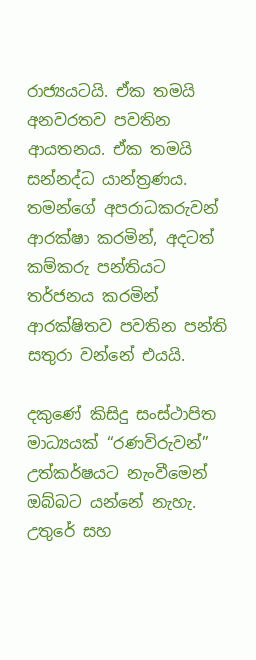රාජ්‍යයටයි. ඒක තමයි අනවරතව පවතින ආයතනය. ඒක තමයි සන්නද්ධ යාන්ත්‍රණය. තමන්ගේ අපරාධකරුවන් ආරක්ෂා කරමින්, අදටත් කම්කරු පන්තියට තර්ජනය කරමින් ආරක්ෂිතව පවතින පන්ති සතුරා වන්නේ එයයි.

දකුණේ කිසිදු සංස්ථාපිත මාධ්‍යයක් “රණවිරුවන්” උත්කර්ෂයට නැංවීමෙන් ඔබ්බට යන්නේ නැහැ. උතුරේ සහ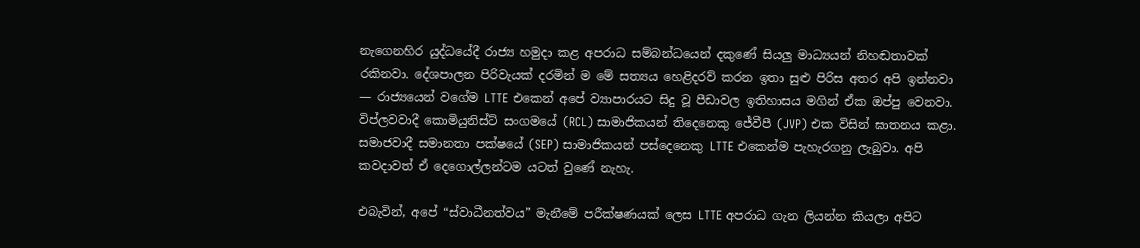නැගෙනහිර යුද්ධයේදී රාජ්‍ය හමුදා කළ අපරාධ සම්බන්ධයෙන් දකුණේ සියලු මාධ්‍යයන් නිහඬතාවක් රකිනවා. දේශපාලන පිරිවැයක් දරමින් ම මේ සත්‍යය හෙළිදරව් කරන ඉතා සුළු පිරිස අතර අපි ඉන්නවා — රාජ්‍යයෙන් වගේම LTTE එකෙන් අපේ ව්‍යාපාරයට සිදු වූ පීඩාවල ඉතිහාසය මගින් ඒක ඔප්පු වෙනවා. විප්ලවවාදී කොමියුනිස්ට් සංගමයේ (RCL) සාමාජිකයන් තිදෙනෙකු ජේවීපී (JVP) එක විසින් ඝාතනය කළා. සමාජවාදී සමානතා පක්ෂයේ (SEP) සාමාජිකයන් පස්දෙනෙකු LTTE එකෙන්ම පැහැරගනු ලැබුවා. අපි කවදාවත් ඒ දෙගොල්ලන්ටම යටත් වුණේ නැහැ.

එබැවින්, අපේ “ස්වාධීනත්වය” මැනීමේ පරීක්ෂණයක් ලෙස LTTE අපරාධ ගැන ලියන්න කියලා අපිට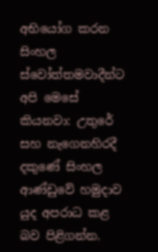අභියෝග කරන සිංහල ස්වෝත්තමවාදීන්ට අපි මෙසේ කියනවා: උතුරේ සහ නැගෙනහිරදී දකුණේ සිංහල ආණ්ඩුවේ හමුදාව යුද අපරාධ කළ බව පිළිගන්න.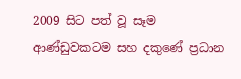2009 සිට පත් වූ සෑම ආණ්ඩුවකටම සහ දකුණේ ප්‍රධාන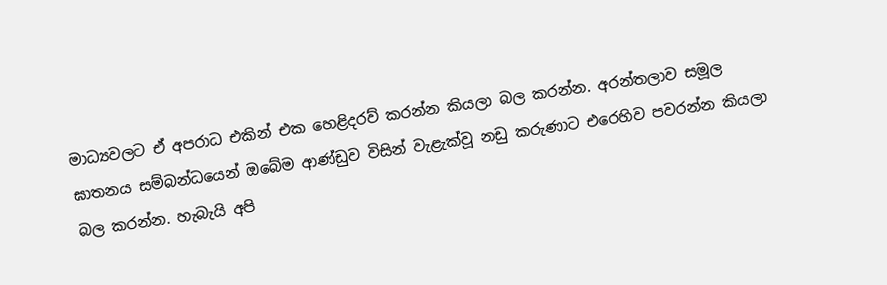මාධ්‍යවලට ඒ අපරාධ එකින් එක හෙළිදරව් කරන්න කියලා බල කරන්න. අරන්තලාව සමූල ඝාතනය සම්බන්ධයෙන් ඔබේම ආණ්ඩුව විසින් වැළැක්වූ නඩු කරුණාට එරෙහිව පවරන්න කියලා බල කරන්න. හැබැයි අපි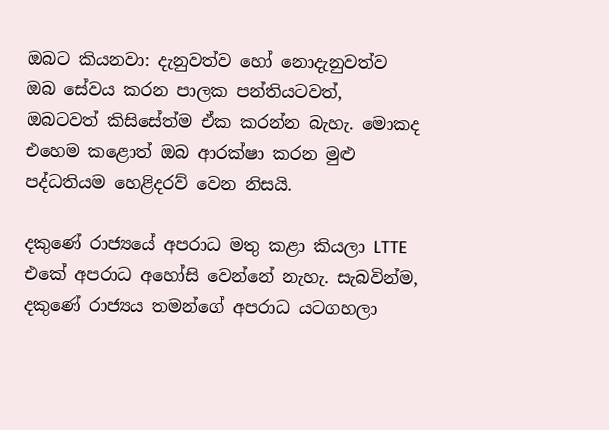ඔබට කියනවා: දැනුවත්ව හෝ නොදැනුවත්ව ඔබ සේවය කරන පාලක පන්තියටවත්, ඔබටවත් කිසිසේත්ම ඒක කරන්න බැහැ. මොකද එහෙම කළොත් ඔබ ආරක්ෂා කරන මුළු පද්ධතියම හෙළිදරව් වෙන නිසයි.

දකුණේ රාජ්‍යයේ අපරාධ මතු කළා කියලා LTTE එකේ අපරාධ අහෝසි වෙන්නේ නැහැ. සැබවින්ම, දකුණේ රාජ්‍යය තමන්ගේ අපරාධ යටගහලා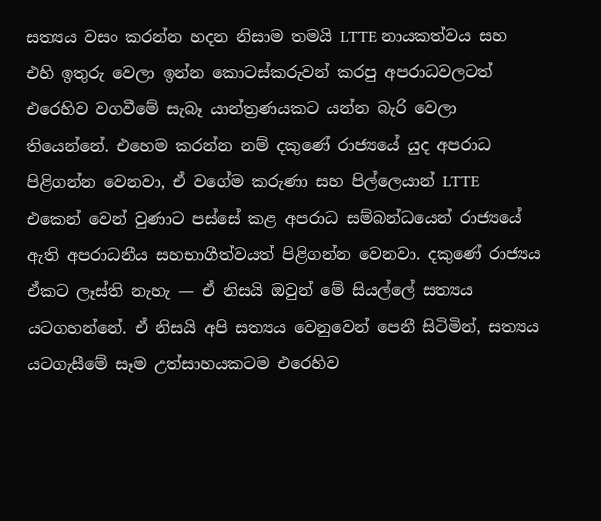සත්‍යය වසං කරන්න හදන නිසාම තමයි LTTE නායකත්වය සහ එහි ඉතුරු වෙලා ඉන්න කොටස්කරුවන් කරපු අපරාධවලටත් එරෙහිව වගවීමේ සැබෑ යාන්ත්‍රණයකට යන්න බැරි වෙලා තියෙන්නේ. එහෙම කරන්න නම් දකුණේ රාජ්‍යයේ යුද අපරාධ පිළිගන්න වෙනවා, ඒ වගේම කරුණා සහ පිල්ලෙයාන් LTTE එකෙන් වෙන් වුණාට පස්සේ කළ අපරාධ සම්බන්ධයෙන් රාජ්‍යයේ ඇති අපරාධනීය සහභාගීත්වයත් පිළිගන්න වෙනවා. දකුණේ රාජ්‍යය ඒකට ලෑස්ති නැහැ — ඒ නිසයි ඔවුන් මේ සියල්ලේ සත්‍යය යටගහන්නේ. ඒ නිසයි අපි සත්‍යය වෙනුවෙන් පෙනී සිටිමින්, සත්‍යය යටගැසීමේ සෑම උත්සාහයකටම එරෙහිව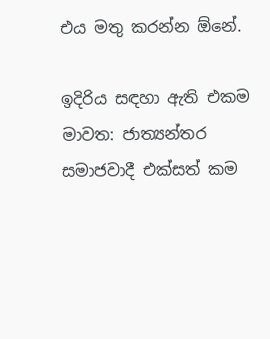එය මතු කරන්න ඕනේ.

ඉදිරිය සඳහා ඇති එකම මාවත: ජාත්‍යන්තර සමාජවාදී එක්සත් කම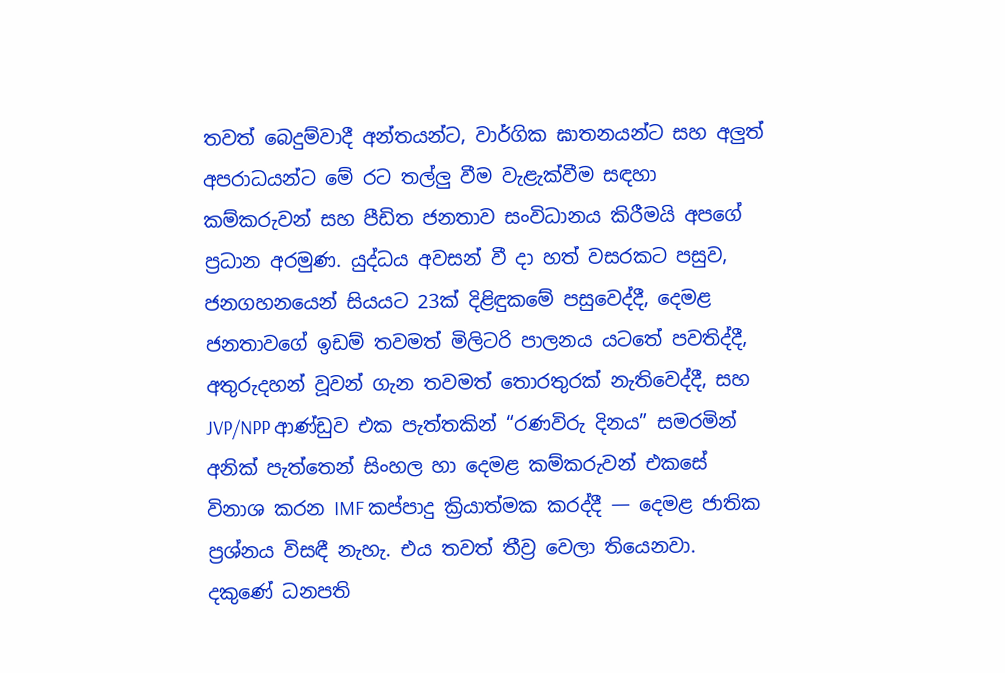තවත් බෙදුම්වාදී අන්තයන්ට, වාර්ගික ඝාතනයන්ට සහ අලුත් අපරාධයන්ට මේ රට තල්ලු වීම වැළැක්වීම සඳහා කම්කරුවන් සහ පීඩිත ජනතාව සංවිධානය කිරීමයි අපගේ ප්‍රධාන අරමුණ. යුද්ධය අවසන් වී දා හත් වසරකට පසුව, ජනගහනයෙන් සියයට 23ක් දිළිඳුකමේ පසුවෙද්දී, දෙමළ ජනතාවගේ ඉඩම් තවමත් මිලිටරි පාලනය යටතේ පවතිද්දී, අතුරුදහන් වූවන් ගැන තවමත් තොරතුරක් නැතිවෙද්දී, සහ JVP/NPP ආණ්ඩුව එක පැත්තකින් “රණවිරු දිනය” සමරමින් අනික් පැත්තෙන් සිංහල හා දෙමළ කම්කරුවන් එකසේ විනාශ කරන IMF කප්පාදු ක්‍රියාත්මක කරද්දී — දෙමළ ජාතික ප්‍රශ්නය විසඳී නැහැ. එය තවත් තීව්‍ර වෙලා තියෙනවා. දකුණේ ධනපති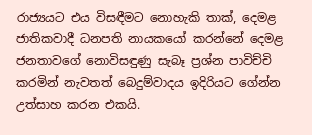රාජ්‍යයට එය විසඳීමට නොහැකි තාක්, දෙමළ ජාතිකවාදී ධනපති නායකයෝ කරන්නේ දෙමළ ජනතාවගේ නොවිසඳුණු සැබෑ ප්‍රශ්න පාවිච්චි කරමින් නැවතත් බෙදුම්වාදය ඉදිරියට ගේන්න උත්සාහ කරන එකයි.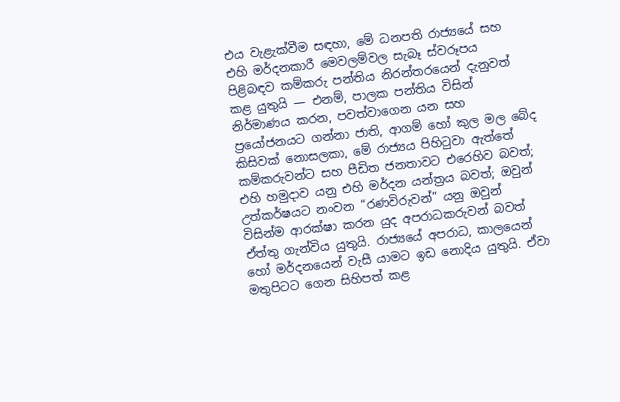එය වැළැක්වීම සඳහා, මේ ධනපති රාජ්‍යයේ සහ එහි මර්දනකාරී මෙවලම්වල සැබෑ ස්වරූපය පිළිබඳව කම්කරු පන්තිය නිරන්තරයෙන් දැනුවත් කළ යුතුයි — එනම්, පාලක පන්තිය විසින් නිර්මාණය කරන, පවත්වාගෙන යන සහ ප්‍රයෝජනයට ගන්නා ජාති, ආගම් හෝ කුල මල බේද කිසිවක් නොසලකා, මේ රාජ්‍යය පිහිටුවා ඇත්තේ කම්කරුවන්ට සහ පීඩිත ජනතාවට එරෙහිව බවත්; එහි හමුදාව යනු එහි මර්දන යන්ත්‍රය බවත්; ඔවුන් උත්කර්ෂයට නංවන “රණවිරුවන්” යනු ඔවුන් විසින්ම ආරක්ෂා කරන යුද අපරාධකරුවන් බවත් ඒත්තු ගැන්විය යුතුයි. රාජ්‍යයේ අපරාධ, කාලයෙන් හෝ මර්දනයෙන් වැසී යාමට ඉඩ නොදිය යුතුයි. ඒවා මතුපිටට ගෙන සිහිපත් කළ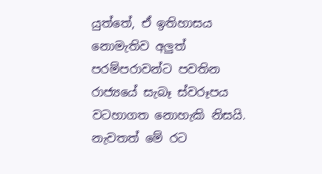යුත්තේ, ඒ ඉතිහාසය නොමැතිව අලුත් පරම්පරාවන්ට පවතින රාජ්‍යයේ සැබෑ ස්වරූපය වටහාගත නොහැකි නිසයි. නැවතත් මේ රට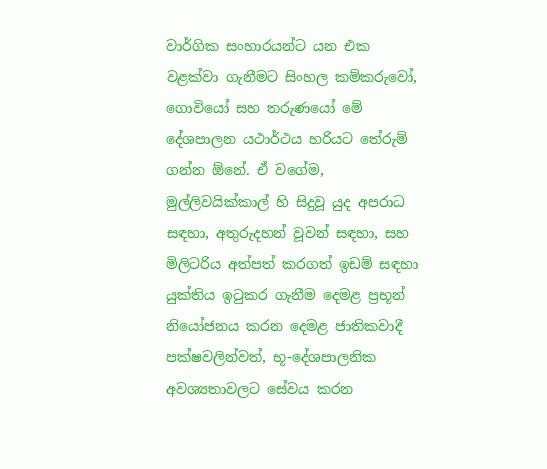වාර්ගික සංහාරයන්ට යන එක වළක්වා ගැනීමට සිංහල කම්කරුවෝ, ගොවියෝ සහ තරුණයෝ මේ දේශපාලන යථාර්ථය හරියට තේරුම් ගන්න ඕනේ. ඒ වගේම, මුල්ලිවයික්කාල් හි සිදුවූ යුද අපරාධ සඳහා, අතුරුදහන් වූවන් සඳහා, සහ මිලිටරිය අත්පත් කරගත් ඉඩම් සඳහා යුක්තිය ඉටුකර ගැනීම දෙමළ ප්‍රභූන් නියෝජනය කරන දෙමළ ජාතිකවාදී පක්ෂවලින්වත්, භූ-දේශපාලනික අවශ්‍යතාවලට සේවය කරන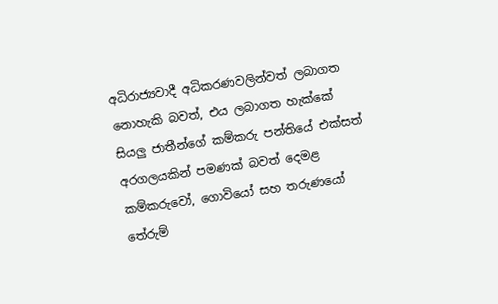අධිරාජ්‍යවාදී අධිකරණවලින්වත් ලබාගත නොහැකි බවත්, එය ලබාගත හැක්කේ සියලු ජාතීන්ගේ කම්කරු පන්තියේ එක්සත් අරගලයකින් පමණක් බවත් දෙමළ කම්කරුවෝ, ගොවියෝ සහ තරුණයෝ තේරුම්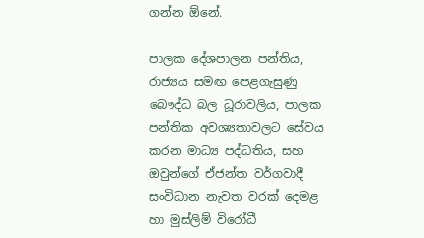ගන්න ඕනේ.

පාලක දේශපාලන පන්තිය, රාජ්‍යය සමඟ පෙළගැසුණු බෞද්ධ බල ධූරාවලිය, පාලක පන්තික අවශ්‍යතාවලට සේවය කරන මාධ්‍ය පද්ධතිය, සහ ඔවුන්ගේ ඒජන්ත වර්ගවාදී  සංවිධාන නැවත වරක් දෙමළ හා මුස්ලිම් විරෝධී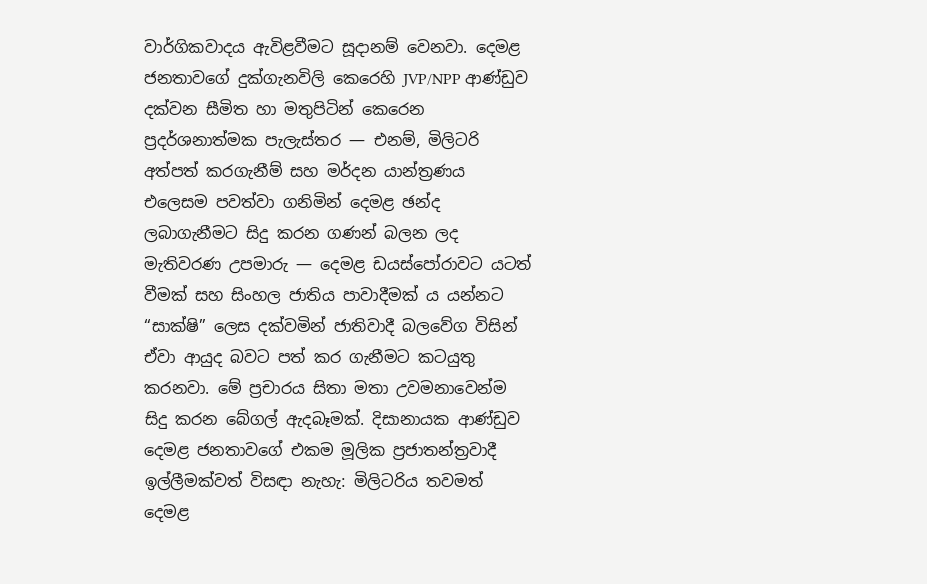වාර්ගිකවාදය ඇවිළවීමට සූදානම් වෙනවා. දෙමළ ජනතාවගේ දුක්ගැනවිලි කෙරෙහි JVP/NPP ආණ්ඩුව දක්වන සීමිත හා මතුපිටින් කෙරෙන ප්‍රදර්ශනාත්මක පැලැස්තර — එනම්, මිලිටරි අත්පත් කරගැනීම් සහ මර්දන යාන්ත්‍රණය එලෙසම පවත්වා ගනිමින් දෙමළ ඡන්ද ලබාගැනීමට සිදු කරන ගණන් බලන ලද මැතිවරණ උපමාරු — දෙමළ ඩයස්පෝරාවට යටත් වීමක් සහ සිංහල ජාතිය පාවාදීමක් ය යන්නට “සාක්ෂි” ලෙස දක්වමින් ජාතිවාදී බලවේග විසින් ඒවා ආයුද බවට පත් කර ගැනීමට කටයුතු කරනවා. මේ ප්‍රචාරය සිතා මතා උවමනාවෙන්ම සිදු කරන බේගල් ඇදබෑමක්. දිසානායක ආණ්ඩුව දෙමළ ජනතාවගේ එකම මූලික ප්‍රජාතන්ත්‍රවාදී ඉල්ලීමක්වත් විසඳා නැහැ: මිලිටරිය තවමත් දෙමළ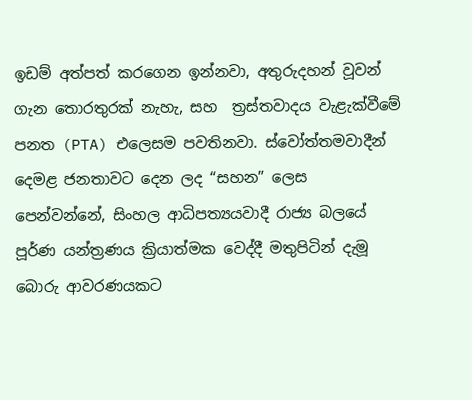ඉඩම් අත්පත් කරගෙන ඉන්නවා, අතුරුදහන් වූවන් ගැන තොරතුරක් නැහැ, සහ  ත්‍රස්තවාදය වැළැක්වීමේ පනත (PTA) එලෙසම පවතිනවා. ස්වෝත්තමවාදීන් දෙමළ ජනතාවට දෙන ලද “සහන” ලෙස පෙන්වන්නේ, සිංහල ආධිපත්‍යයවාදී රාජ්‍ය බලයේ පූර්ණ යන්ත්‍රණය ක්‍රියාත්මක වෙද්දී මතුපිටින් දැමූ බොරු ආවරණයකට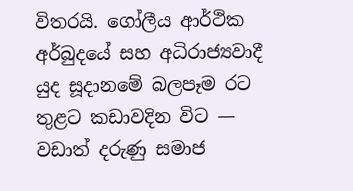විතරයි. ගෝලීය ආර්ථික අර්බුදයේ සහ අධිරාජ්‍යවාදී යුද සූදානමේ බලපෑම රට තුළට කඩාවදින විට — වඩාත් දරුණු සමාජ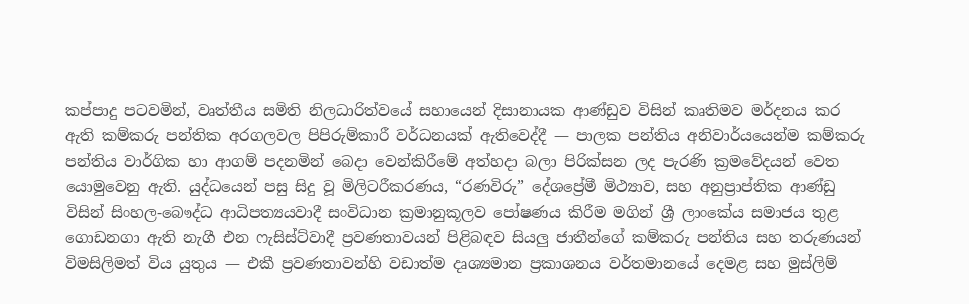කප්පාදු පටවමින්, වෘත්තීය සමිති නිලධාරිත්වයේ සහායෙන් දිසානායක ආණ්ඩුව විසින් කෘතිමව මර්දනය කර ඇති කම්කරු පන්තික අරගලවල පිපිරුම්කාරී වර්ධනයක් ඇතිවෙද්දී — පාලක පන්තිය අනිවාර්යයෙන්ම කම්කරු පන්තිය වාර්ගික හා ආගම් පදනමින් බෙදා වෙන්කිරීමේ අත්හදා බලා පිරික්සන ලද පැරණි ක්‍රමවේදයන් වෙත යොමුවෙනු ඇති. යුද්ධයෙන් පසු සිදු වූ මිලිටරීකරණය, “රණවිරු” දේශප්‍රේමී මිථ්‍යාව, සහ අනුප්‍රාප්තික ආණ්ඩු විසින් සිංහල-බෞද්ධ ආධිපත්‍යයවාදී සංවිධාන ක්‍රමානුකූලව පෝෂණය කිරීම මගින් ශ්‍රී ලාංකේය සමාජය තුළ ගොඩනගා ඇති නැගී එන ෆැසිස්ට්වාදී ප්‍රවණතාවයන් පිළිබඳව සියලු ජාතීන්ගේ කම්කරු පන්තිය සහ තරුණයන් විමසිලිමත් විය යුතුය — එකී ප්‍රවණතාවන්හි වඩාත්ම දෘශ්‍යමාන ප්‍රකාශනය වර්තමානයේ දෙමළ සහ මුස්ලිම්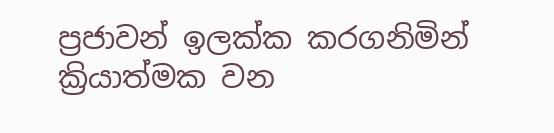ප්‍රජාවන් ඉලක්ක කරගනිමින් ක්‍රියාත්මක වන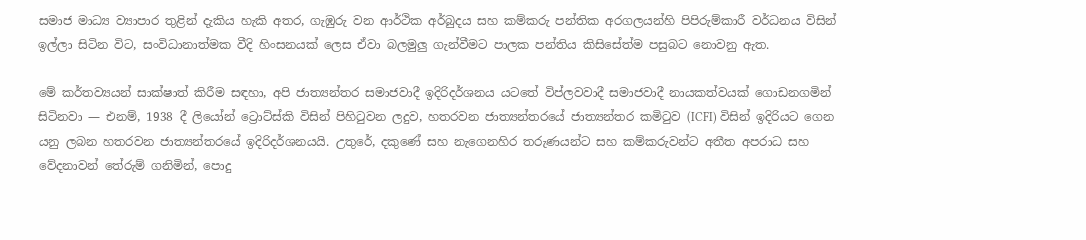සමාජ මාධ්‍ය ව්‍යාපාර තුළින් දැකිය හැකි අතර, ගැඹුරු වන ආර්ථික අර්බුදය සහ කම්කරු පන්තික අරගලයන්හි පිපිරුම්කාරී වර්ධනය විසින් ඉල්ලා සිටින විට, සංවිධානාත්මක වීදි හිංසනයක් ලෙස ඒවා බලමුලු ගැන්වීමට පාලක පන්තිය කිසිසේත්ම පසුබට නොවනු ඇත.

මේ කර්තව්‍යයන් සාක්ෂාත් කිරීම සඳහා, අපි ජාත්‍යන්තර සමාජවාදී ඉදිරිදර්ශනය යටතේ විප්ලවවාදී සමාජවාදී නායකත්වයක් ගොඩනගමින් සිටිනවා — එනම්, 1938 දී ලියෝන් ට්‍රොට්ස්කි විසින් පිහිටුවන ලදුව, හතරවන ජාත්‍යන්තරයේ ජාත්‍යන්තර කමිටුව (ICFI) විසින් ඉදිරියට ගෙන යනු ලබන හතරවන ජාත්‍යන්තරයේ ඉදිරිදර්ශනයයි. උතුරේ, දකුණේ සහ නැගෙනහිර තරුණයන්ට සහ කම්කරුවන්ට අතීත අපරාධ සහ වේදනාවන් තේරුම් ගනිමින්, පොදු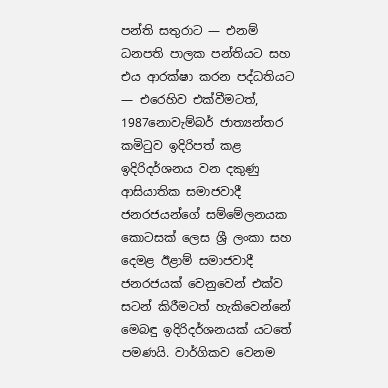පන්ති සතුරාට — එනම් ධනපති පාලක පන්තියට සහ එය ආරක්ෂා කරන පද්ධතියට — එරෙහිව එක්වීමටත්, 1987නොවැම්බර් ජාත්‍යන්තර කමිටුව ඉදිරිපත් කළ ඉදිරිදර්ශනය වන දකුණු ආසියාතික සමාජවාදී ජනරජයන්ගේ සම්මේලනයක කොටසක් ලෙස ශ්‍රී ලංකා සහ දෙමළ ඊළාම් සමාජවාදී ජනරජයක් වෙනුවෙන් එක්ව සටන් කිරීමටත් හැකිවෙන්නේ මෙබඳු ඉදිරිදර්ශනයක් යටතේ පමණයි. වාර්ගිකව වෙනම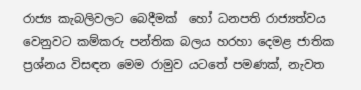රාජ්‍ය කැබලිවලට බෙදීමක්  හෝ ධනපති රාජ්‍යත්වය වෙනුවට කම්කරු පන්තික බලය හරහා දෙමළ ජාතික ප්‍රශ්නය විසඳන මෙම රාමුව යටතේ පමණක්, නැවත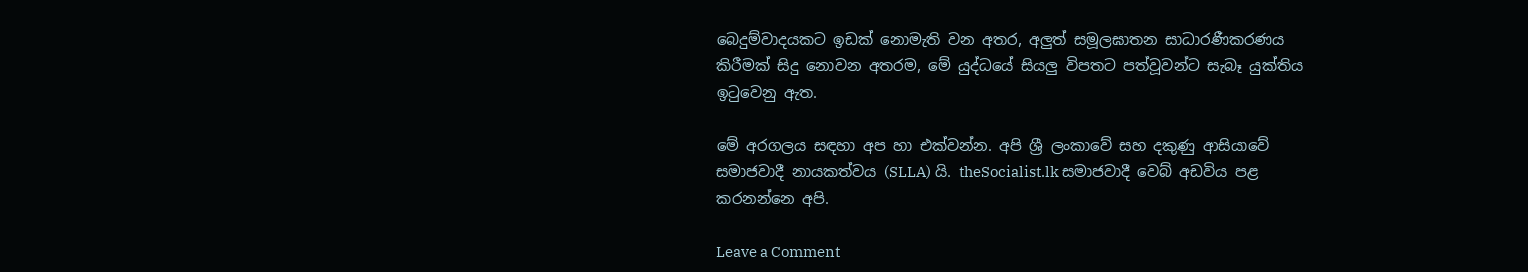බෙදුම්වාදයකට ඉඩක් නොමැති වන අතර, අලුත් සමූලඝාතන සාධාරණීකරණය කිරීමක් සිදු නොවන අතරම, මේ යුද්ධයේ සියලු විපතට පත්වූවන්ට සැබෑ යුක්තිය ඉටුවෙනු ඇත.

මේ අරගලය සඳහා අප හා එක්වන්න. අපි ශ්‍රී ලංකාවේ සහ දකුණු ආසියාවේ සමාජවාදී නායකත්වය (SLLA) යි. theSocialist.lk සමාජවාදී වෙබ් අඩවිය පළ කරනන්නෙ අපි.

Leave a Comment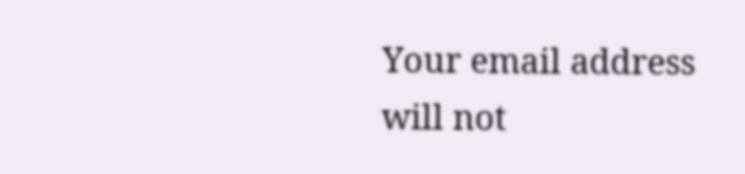Your email address will not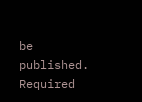be published. Required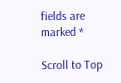fields are marked *

Scroll to Top